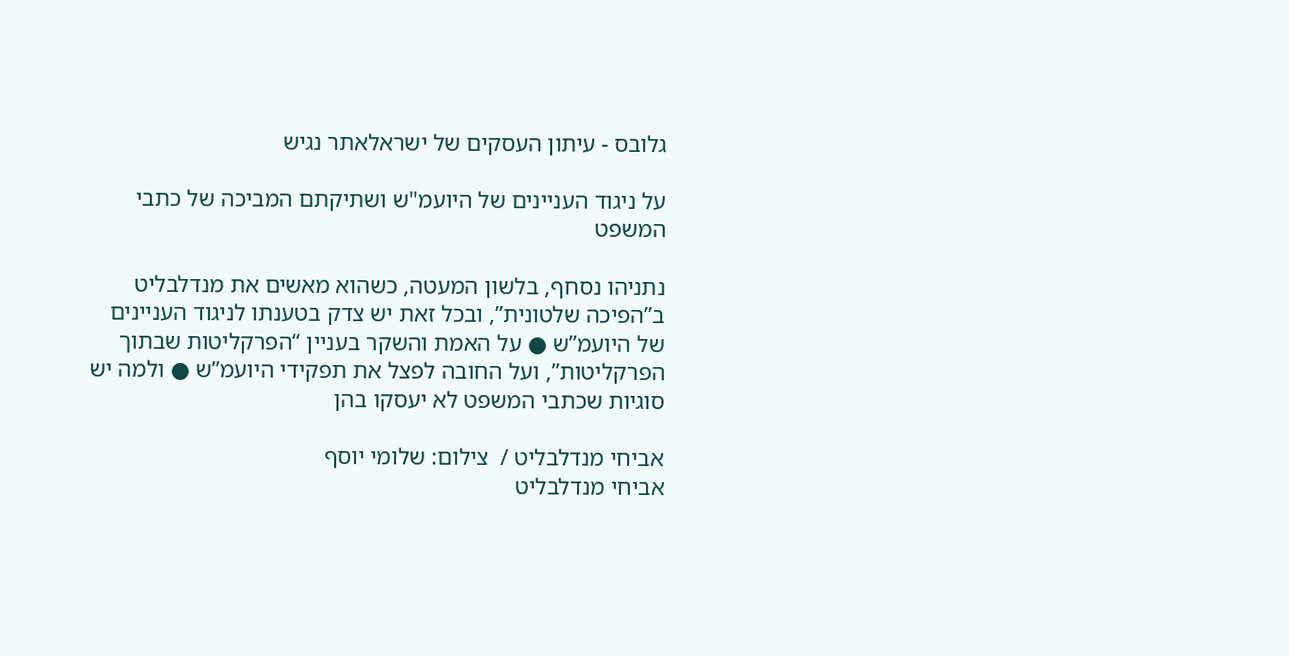גלובס - עיתון העסקים של ישראלאתר נגיש

על ניגוד העניינים של היועמ"ש ושתיקתם המביכה של כתבי המשפט

נתניהו נסחף, בלשון המעטה, כשהוא מאשים את מנדלבליט ב”הפיכה שלטונית”, ובכל זאת יש צדק בטענתו לניגוד העניינים של היועמ”ש ● על האמת והשקר בעניין “הפרקליטות שבתוך הפרקליטות”, ועל החובה לפצל את תפקידי היועמ”ש ● ולמה יש סוגיות שכתבי המשפט לא יעסקו בהן

אביחי מנדלבליט /  צילום: שלומי יוסף
אביחי מנדלבליט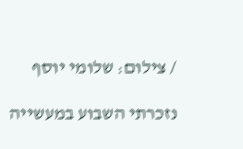/ צילום: שלומי יוסף

נזכרתי השבוע במעשייה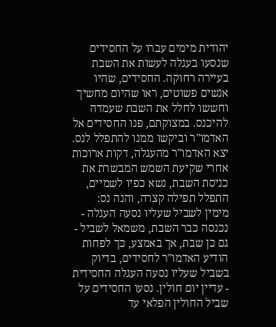יהודית מימים עברו על החסידים שנסעו בעגלה לעשות את השבת בעיירה רחוקה. החסידים, שהיו אנשים פשוטים, ראו שהיום מחשיך וחששו לחלל את השבת שעמדה להיכנס. במצוקתם, פנו החסידים אל האדמו"ר וביקשו ממנו להתפלל לנס. יצא האדמו"ר מהעגלה, דקות ארוכות אחרי שקיעת השמש המבשרת את כניסת השבת, נשא כפיו לשמיים, התפלל תפילה קצרה, והנה נס: מימין לשביל שעליו נסעה העגלה - נכנסה כבר השבת, משמאל לשביל - גם כן שבת, אך באמצע, כך לפחות הודיע האדמו"ר לחסידים, בדיוק בשביל שעליו נסעה העגלה החסידית - עדיין יום חולין. נסעו החסידים על שביל החולין הפלאי עד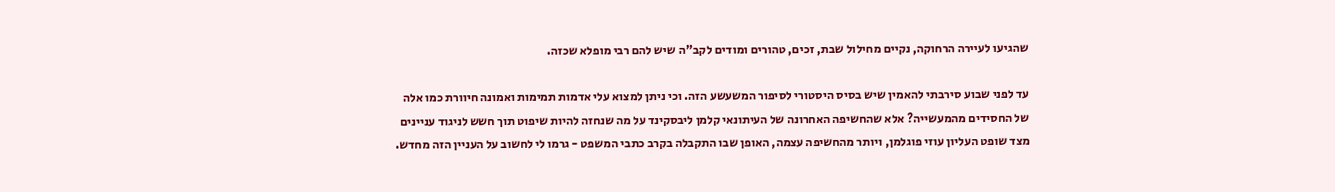שהגיעו לעיירה הרחוקה, נקיים מחילול שבת, זכים, טהורים ומודים לקב"ה שיש להם רבי מופלא שכזה.

עד לפני שבוע סירבתי להאמין שיש בסיס היסטורי לסיפור המשעשע הזה. וכי ניתן למצוא עלי אדמות תמימות ואמונה חיוורת כמו אלה של החסידים מהמעשייה? אלא שהחשיפה האחרונה של העיתונאי קלמן ליבסקינד על מה שנחזה להיות שיפוט תוך חשש לניגוד עניינים מצד שופט העליון עוזי פוגלמן, ויותר מהחשיפה עצמה, האופן שבו התקבלה בקרב כתבי המשפט - גרמו לי לחשוב על העניין הזה מחדש.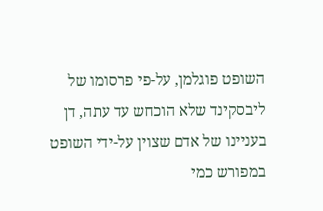השופט פוגלמן, על-פי פרסומו של ליבסקינד שלא הוכחש עד עתה, דן בעניינו של אדם שצוין על-ידי השופט במפורש כמי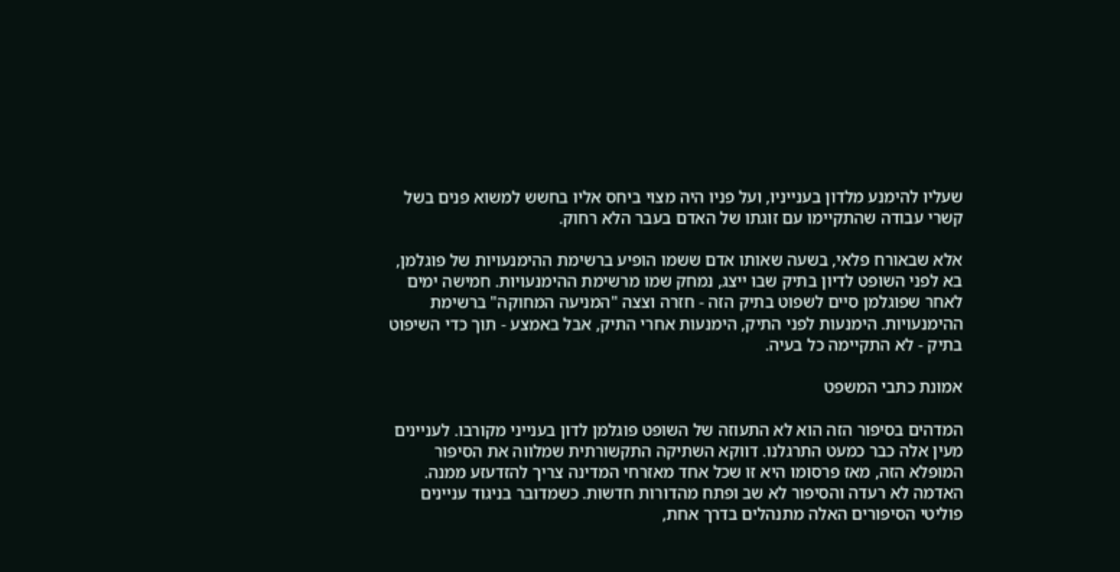שעליו להימנע מלדון בענייניו, ועל פניו היה מצוי ביחס אליו בחשש למשוא פנים בשל קשרי עבודה שהתקיימו עם זוגתו של האדם בעבר הלא רחוק.

אלא שבאורח פלאי, בשעה שאותו אדם ששמו הופיע ברשימת ההימנעויות של פוגלמן, בא לפני השופט לדיון בתיק שבו ייצג, נמחק שמו מרשימת ההימנעויות. חמישה ימים לאחר שפוגלמן סיים לשפוט בתיק הזה - חזרה וצצה "המניעה המחוקה" ברשימת ההימנעויות. הימנעות לפני התיק, הימנעות אחרי התיק, אבל באמצע - תוך כדי השיפוט בתיק - לא התקיימה כל בעיה.

אמונת כתבי המשפט

המדהים בסיפור הזה הוא לא התעוזה של השופט פוגלמן לדון בענייני מקורבו. לעניינים מעין אלה כבר כמעט התרגלנו. דווקא השתיקה התקשורתית שמלווה את הסיפור המופלא הזה, מאז פרסומו היא זו שכל אחד מאזרחי המדינה צריך להזדעזע ממנה. האדמה לא רעדה והסיפור לא שב ופתח מהדורות חדשות. כשמדובר בניגוד עניינים פוליטי הסיפורים האלה מתנהלים בדרך אחת,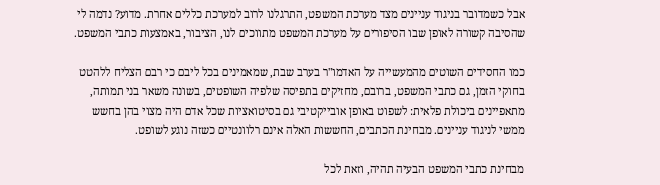אבל כשמדובר בניגוד עניינים מצד מערכת המשפט, התרגלנו לרוב למערכת כללים אחרת. מדוע? נדמה לי שהסיבה קשורה לאופן שבו הסיפורים על מערכת המשפט מתווכים לנו, הציבור, באמצעות כתבי המשפט.

כמו החסידים השוטים מהמעשייה על האדמו"ר בערב שבת, שמאמינים בכל ליבם כי רבם הצליח ללהטט בחוקי הזמן, גם כתבי המשפט, ברובם, מחזיקים בתפיסה שלפיה השופטים, בשונה משאר בני תמותה, מתאפיינים ביכולת פלאית: לשפוט באופן אובייקטיבי גם בסיטואציות שכל אדם היה מצוי בהן בחשש ממשי לניגוד עניינים. מבחינת הכתבים, החששות האלה אינם רלוונטיים כשזה נוגע לשופט.

מבחינת כתבי המשפט הבעיה תהיה, וזאת לכל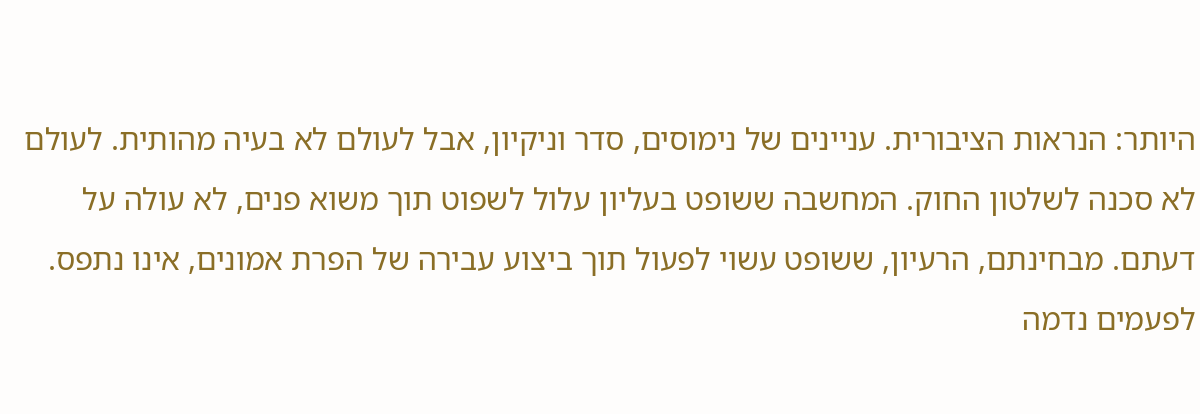היותר: הנראות הציבורית. עניינים של נימוסים, סדר וניקיון, אבל לעולם לא בעיה מהותית. לעולם לא סכנה לשלטון החוק. המחשבה ששופט בעליון עלול לשפוט תוך משוא פנים, לא עולה על דעתם. מבחינתם, הרעיון, ששופט עשוי לפעול תוך ביצוע עבירה של הפרת אמונים, אינו נתפס. לפעמים נדמה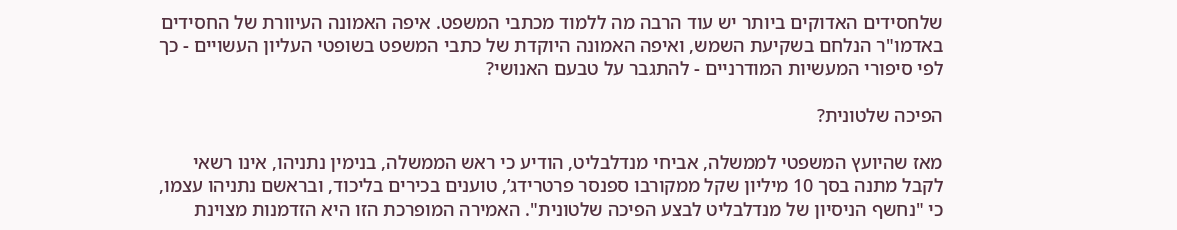שלחסידים האדוקים ביותר יש עוד הרבה מה ללמוד מכתבי המשפט. איפה האמונה העיוורת של החסידים באדמו"ר הנלחם בשקיעת השמש, ואיפה האמונה היוקדת של כתבי המשפט בשופטי העליון העשויים - כך לפי סיפורי המעשיות המודרניים - להתגבר על טבעם האנושי?

הפיכה שלטונית?

מאז שהיועץ המשפטי לממשלה, אביחי מנדלבליט, הודיע כי ראש הממשלה, בנימין נתניהו, אינו רשאי לקבל מתנה בסך 10 מיליון שקל ממקורבו ספנסר פרטרידג’, טוענים בכירים בליכוד, ובראשם נתניהו עצמו, כי "נחשף הניסיון של מנדלבליט לבצע הפיכה שלטונית". האמירה המופרכת הזו היא הזדמנות מצוינת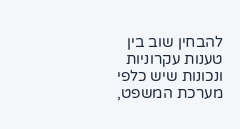להבחין שוב בין טענות עקרוניות ונכונות שיש כלפי מערכת המשפט,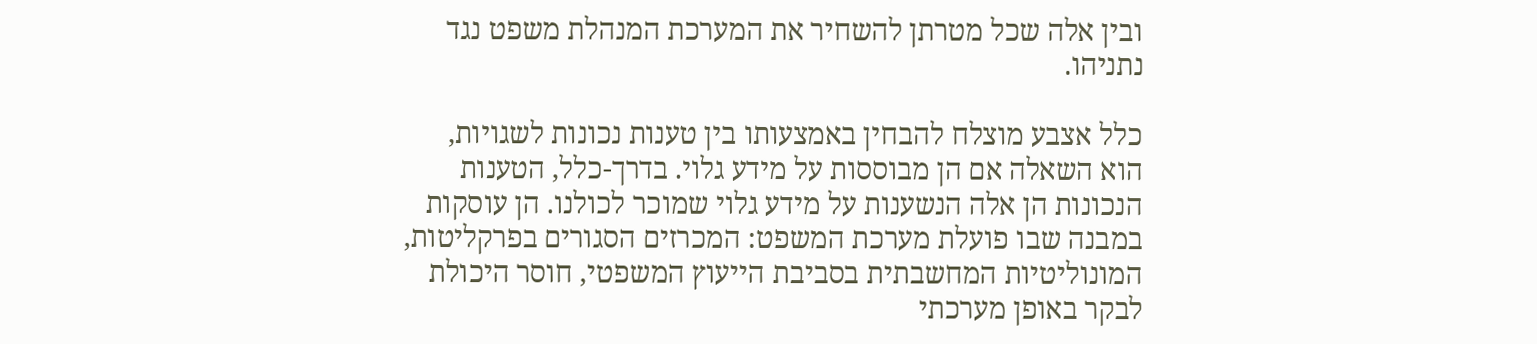ובין אלה שכל מטרתן להשחיר את המערכת המנהלת משפט נגד נתניהו.

כלל אצבע מוצלח להבחין באמצעותו בין טענות נכונות לשגויות, הוא השאלה אם הן מבוססות על מידע גלוי. בדרך-כלל, הטענות הנכונות הן אלה הנשענות על מידע גלוי שמוכר לכולנו. הן עוסקות במבנה שבו פועלת מערכת המשפט: המכרזים הסגורים בפרקליטות, המונוליטיות המחשבתית בסביבת הייעוץ המשפטי, חוסר היכולת לבקר באופן מערכתי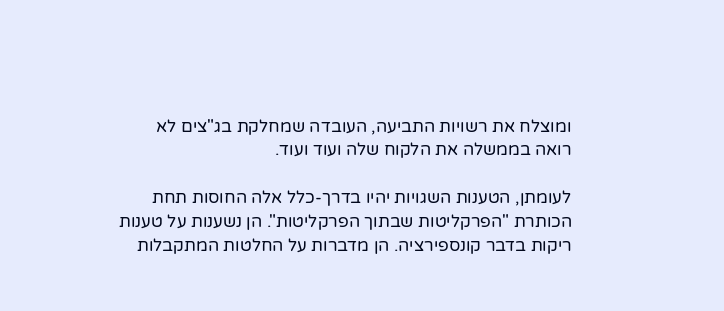ומוצלח את רשויות התביעה, העובדה שמחלקת בג"צים לא רואה בממשלה את הלקוח שלה ועוד ועוד.

לעומתן, הטענות השגויות יהיו בדרך-כלל אלה החוסות תחת הכותרת "הפרקליטות שבתוך הפרקליטות". הן נשענות על טענות ריקות בדבר קונספירציה. הן מדברות על החלטות המתקבלות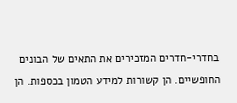בחדרי-חדרים המזכירים את התאים של הבונים החופשיים. הן קשורות למידע הטמון בכספות. הן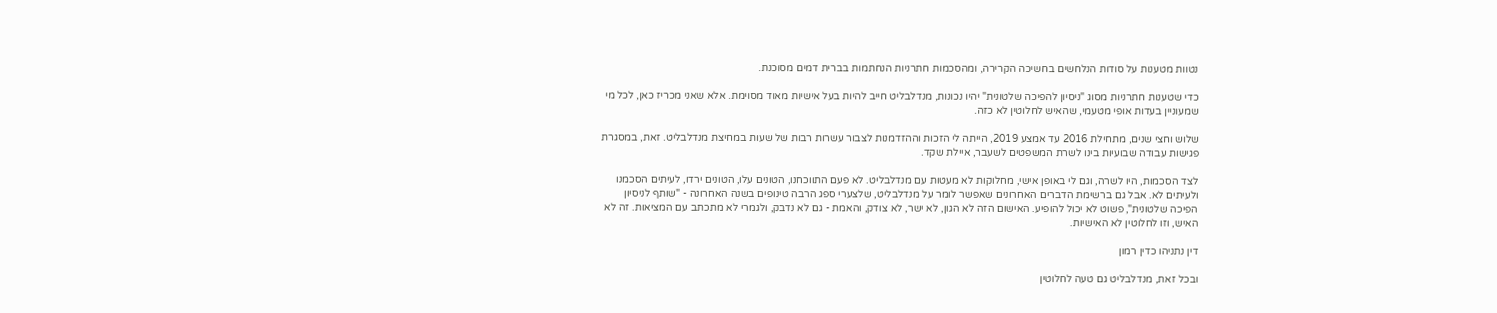נטוות מטענות על סודות הנלחשים בחשיכה הקרירה, ומהסכמות חתרניות הנחתמות בברית דמים מסוכנת.

כדי שטענות חתרניות מסוג "ניסיון להפיכה שלטונית" יהיו נכונות, מנדלבליט חייב להיות בעל אישיות מאוד מסוימת. אלא שאני מכריז כאן, לכל מי שמעוניין בעדות אופי מטעמי, שהאיש לחלוטין לא כזה.

שלוש וחצי שנים, מתחילת 2016 עד אמצע 2019, הייתה לי הזכות וההזדמנות לצבור עשרות רבות של שעות במחיצת מנדלבליט. זאת, במסגרת פגישות עבודה שבועיות בינו לשרת המשפטים לשעבר, איילת שקד.

לצד הסכמות, היו לשרה, וגם לי באופן אישי, מחלוקות לא מעטות עם מנדלבליט. לא פעם התווכחנו, הטונים עלו, הטונים ירדו, לעיתים הסכמנו ולעיתים לא. אבל גם ברשימת הדברים האחרונים שאפשר לומר על מנדלבליט, שלצערי ספג הרבה טינופים בשנה האחרונה - "שותף לניסיון הפיכה שלטונית", פשוט לא יכול להופיע. האישום הזה לא הגון, לא ישר, לא צודק, והאמת - גם לא נדבק, ולגמרי לא מתכתב עם המציאות. זה לא האיש, וזו לחלוטין לא האישיות.

דין נתניהו כדין רמון

ובכל זאת, מנדלבליט גם טעה לחלוטין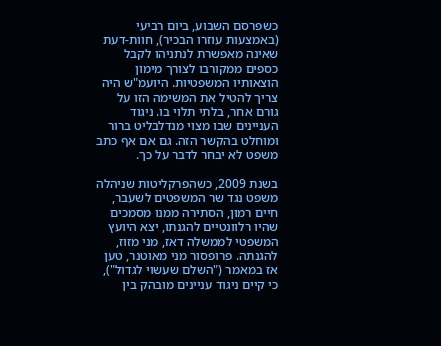כשפרסם השבוע, ביום רביעי (באמצעות עוזרו הבכיר), חוות-דעת שאינה מאפשרת לנתניהו לקבל כספים ממקורבו לצורך מימון הוצאותיו המשפטיות. היועמ"ש היה צריך להטיל את המשימה הזו על גורם אחר, בלתי תלוי בו. ניגוד העניינים שבו מצוי מנדלבליט ברור ומוחלט בהקשר הזה. גם אם אף כתב משפט לא יבחר לדבר על כך.

בשנת 2009, כשהפרקליטות שניהלה משפט נגד שר המשפטים לשעבר, חיים רמון, הסתירה ממנו מסמכים שהיו רלוונטיים להגנתו, יצא היועץ המשפטי לממשלה דאז, מני מזוז, להגנתה. פרופסור מני מאוטנר, טען אז במאמר ("השלם שעשוי לגדול"), כי קיים ניגוד עניינים מובהק בין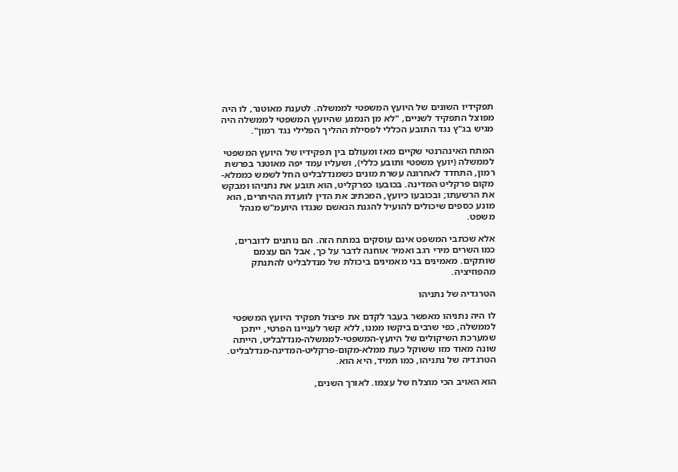תפקידיו השונים של היועץ המשפטי לממשלה. לטענת מאוטנר, לו היה מפוצל התפקיד לשניים, "לא מן הנמנע שהיועץ המשפטי לממשלה היה מגיש בג"ץ נגד התובע הכללי לפסילת ההליך הפלילי נגד רמון".

המתח האינהרנטי שקיים מאז ומעולם בין תפקידיו של היועץ המשפטי לממשלה (יועץ משפטי ותובע כללי), ושעליו עמד יפה מאוטנר בפרשת רמון, התחדד לאחרונה עשרת מונים כשמנדלבליט החל לשמש כממלא-מקום פרקליט המדינה. בכובעו כפרקליט, הוא תובע את נתניהו ומבקש את הרשעתו; ובכובעו כיועץ, המכתיב את הדין לוועדת ההיתרים, הוא מונע כספים שיכולים להועיל להגנת הנאשם שנגדו היועמ"ש מנהל משפט.

אלא שכתבי המשפט אינם עוסקים במתח הזה. הם נותנים לדוברים, כמו השרים מירי רגב ואמיר אוחנה לדבר על כך, אבל הם עצמם שותקים. מאמינים בני מאמינים ביכולת של מנדלבליט להתנתק מהפוזיציה.

הטרגדיה של נתניהו

לו היה נתניהו מאפשר בעבר לקדם את פיצול תפקיד היועץ המשפטי לממשלה, כפי שרבים ביקשו ממנו, ללא קשר לעניינו הפרטי, ייתכן שמערכת השיקולים של היועץ-המשפטי-לממשלה-מנדלבליט, הייתה שונה מאוד מזו ששוקל כעת ממלא-מקום-פרקליט-המדינה-מנדלבליט. הטרגדיה של נתניהו, כמו תמיד, היא הוא.

הוא האויב הכי מוצלח של עצמו. לאורך השנים,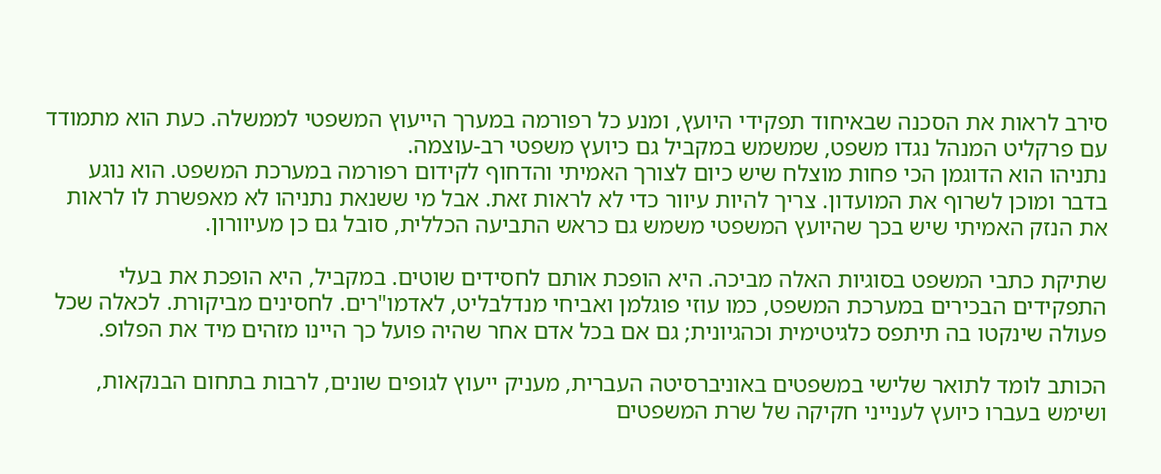סירב לראות את הסכנה שבאיחוד תפקידי היועץ, ומנע כל רפורמה במערך הייעוץ המשפטי לממשלה. כעת הוא מתמודד עם פרקליט המנהל נגדו משפט, שמשמש במקביל גם כיועץ משפטי רב-עוצמה.
נתניהו הוא הדוגמן הכי פחות מוצלח שיש כיום לצורך האמיתי והדחוף לקידום רפורמה במערכת המשפט. הוא נוגע בדבר ומוכן לשרוף את המועדון. צריך להיות עיוור כדי לא לראות זאת. אבל מי ששנאת נתניהו לא מאפשרת לו לראות את הנזק האמיתי שיש בכך שהיועץ המשפטי משמש גם כראש התביעה הכללית, סובל גם כן מעיוורון.

שתיקת כתבי המשפט בסוגיות האלה מביכה. היא הופכת אותם לחסידים שוטים. במקביל, היא הופכת את בעלי התפקידים הבכירים במערכת המשפט, כמו עוזי פוגלמן ואביחי מנדלבליט, לאדמו"רים. לחסינים מביקורת. לכאלה שכל פעולה שינקטו בה תיתפס כלגיטימית וכהגיונית; גם אם בכל אדם אחר שהיה פועל כך היינו מזהים מיד את הפלופ.

הכותב לומד לתואר שלישי במשפטים באוניברסיטה העברית, מעניק ייעוץ לגופים שונים, לרבות בתחום הבנקאות, ושימש בעברו כיועץ לענייני חקיקה של שרת המשפטים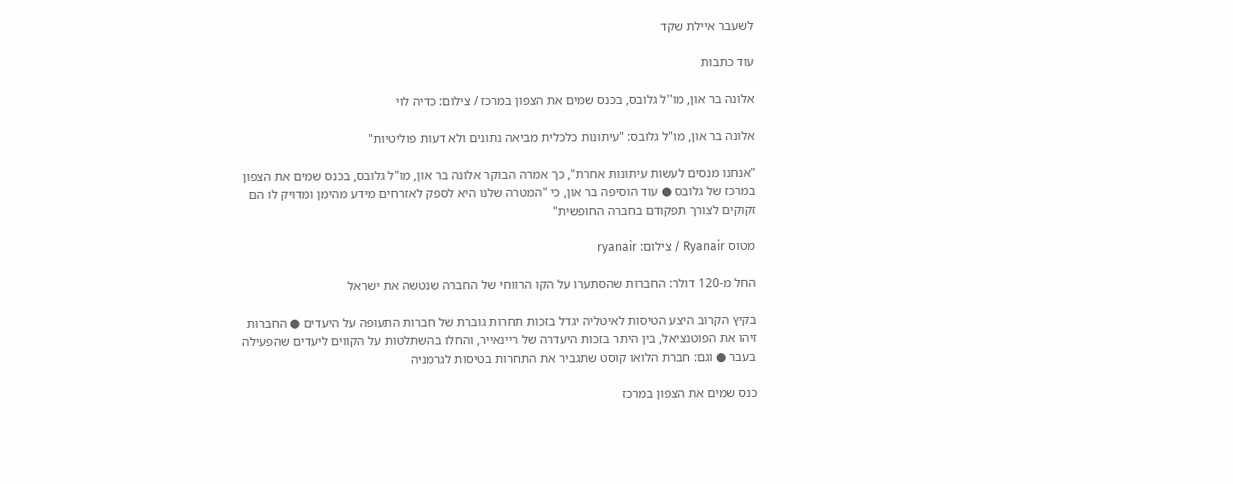לשעבר איילת שקד

עוד כתבות

אלונה בר און, מו''ל גלובס, בכנס שמים את הצפון במרכז / צילום: כדיה לוי

אלונה בר און, מו"ל גלובס: "עיתונות כלכלית מביאה נתונים ולא דעות פוליטיות"

"אנחנו מנסים לעשות עיתונות אחרת", כך אמרה הבוקר אלונה בר און, מו"ל גלובס, בכנס שמים את הצפון במרכז של גלובס ● עוד הוסיפה בר און, כי "המטרה שלנו היא לספק לאזרחים מידע מהימן ומדויק לו הם זקוקים לצורך תפקודם בחברה החופשית"

מטוס Ryanair / צילום: ryanair

החל מ-120 דולר: החברות שהסתערו על הקו הרווחי של החברה שנטשה את ישראל

בקיץ הקרוב היצע הטיסות לאיטליה יגדל בזכות תחרות גוברת של חברות התעופה על היעדים ● החברות זיהו את הפוטנציאל, בין היתר בזכות היעדרה של ריינאייר, והחלו בהשתלטות על הקווים ליעדים שהפעילה בעבר ● וגם: חברת הלואו קוסט שתגביר את התחרות בטיסות לגרמניה

כנס שמים את הצפון במרכז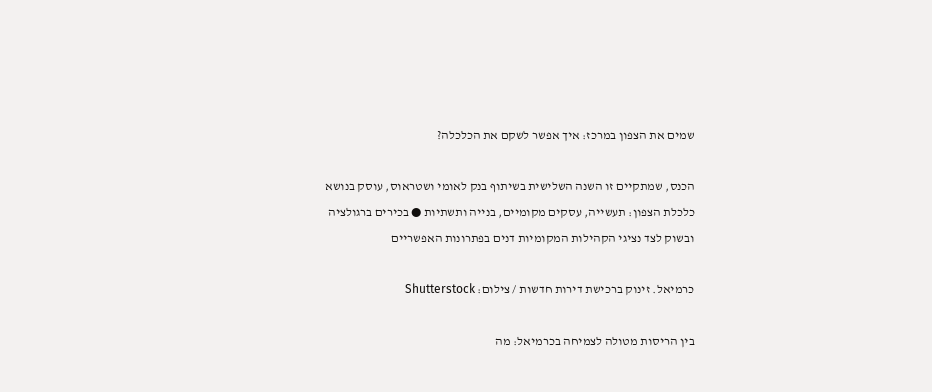שמים את הצפון במרכז: איך אפשר לשקם את הכלכלה?

הכנס, שמתקיים זו השנה השלישית בשיתוף בנק לאומי ושטראוס, עוסק בנושא כלכלת הצפון: תעשייה, עסקים מקומיים, בנייה ותשתיות ● בכירים ברגולציה ובשוק לצד נציגי הקהילות המקומיות דנים בפתרונות האפשריים

כרמיאל. זינוק ברכישת דירות חדשות / צילום: Shutterstock

בין הריסות מטולה לצמיחה בכרמיאל: מה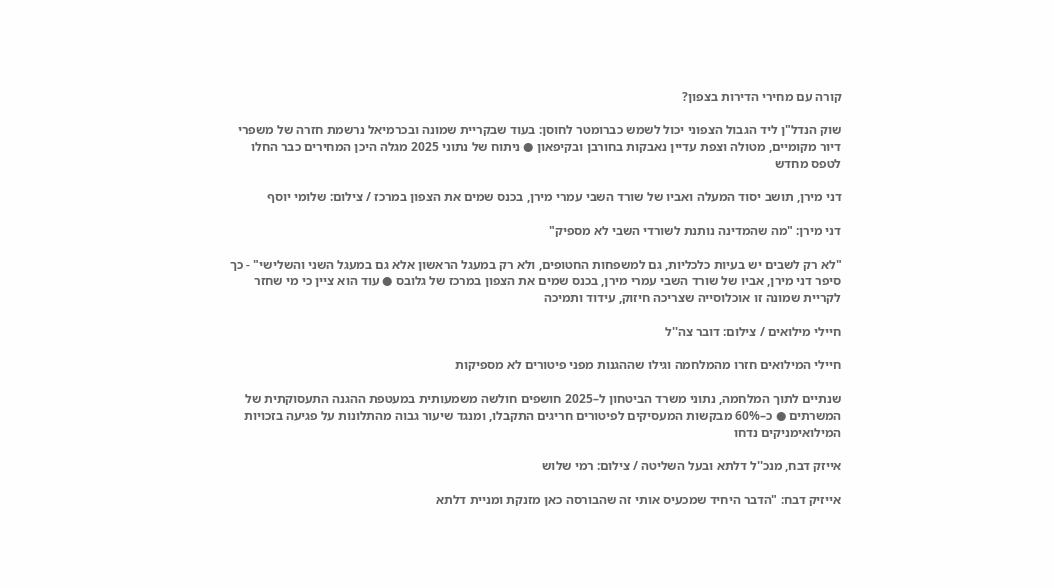קורה עם מחירי הדירות בצפון?

שוק הנדל"ן ליד הגבול הצפוני יכול לשמש כברומטר לחוסן: בעוד שבקריית שמונה ובכרמיאל נרשמת חזרה של משפרי דיור מקומיים, מטולה וצפת עדיין נאבקות בחורבן ובקיפאון ● ניתוח של נתוני 2025 מגלה היכן המחירים כבר החלו לטפס מחדש

דני מירן, תושב יסוד המעלה ואביו של שורד השבי עמרי מירן, בכנס שמים את הצפון במרכז / צילום: שלומי יוסף

דני מירן: "מה שהמדינה נותנת לשורדי השבי לא מספיק"

"לא רק לשבים יש בעיות כלכליות, גם למשפחות החטופים, ולא רק במעגל הראשון אלא גם במעגל השני והשלישי" - כך סיפר דני מירן, אביו של שורד השבי עמרי מירן, בכנס שמים את הצפון במרכז של גלובס ● עוד הוא ציין כי מי שחזר לקריית שמונה זו אוכלוסייה שצריכה חיזוק, עידוד ותמיכה

חיילי מילואים / צילום: דובר צה''ל

חיילי המילואים חזרו מהמלחמה וגילו שההגנות מפני פיטורים לא מספיקות

שנתיים לתוך המלחמה, נתוני משרד הביטחון ל–2025 חושפים חולשה משמעותית במעטפת ההגנה התעסוקתית של המשרתים ● כ–60% מבקשות המעסיקים לפיטורים חריגים התקבלו, ומנגד שיעור גבוה מהתלונות על פגיעה בזכויות המילואימניקים נדחו

אייזק דבח, מנכ''ל דלתא ובעל השליטה / צילום: רמי שלוש

אייזיק דבח: "הדבר היחיד שמכעיס אותי זה שהבורסה כאן מזנקת ומניית דלתא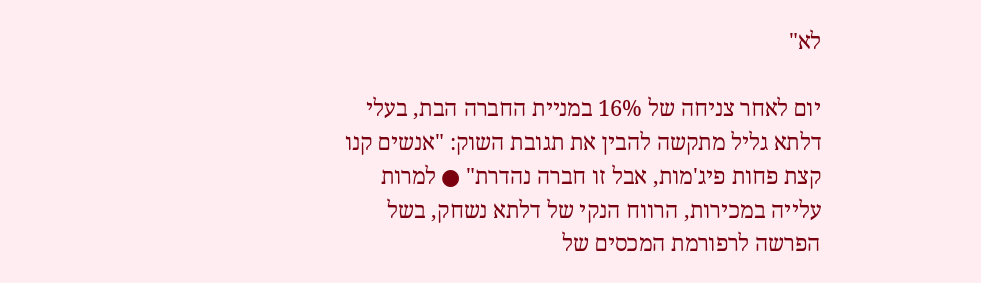לא"

יום לאחר צניחה של 16% במניית החברה הבת, בעלי דלתא גליל מתקשה להבין את תגובת השוק: "אנשים קנו קצת פחות פיג'מות, אבל זו חברה נהדרת" ● למרות עלייה במכירות, הרווח הנקי של דלתא נשחק, בשל הפרשה לרפורמת המכסים של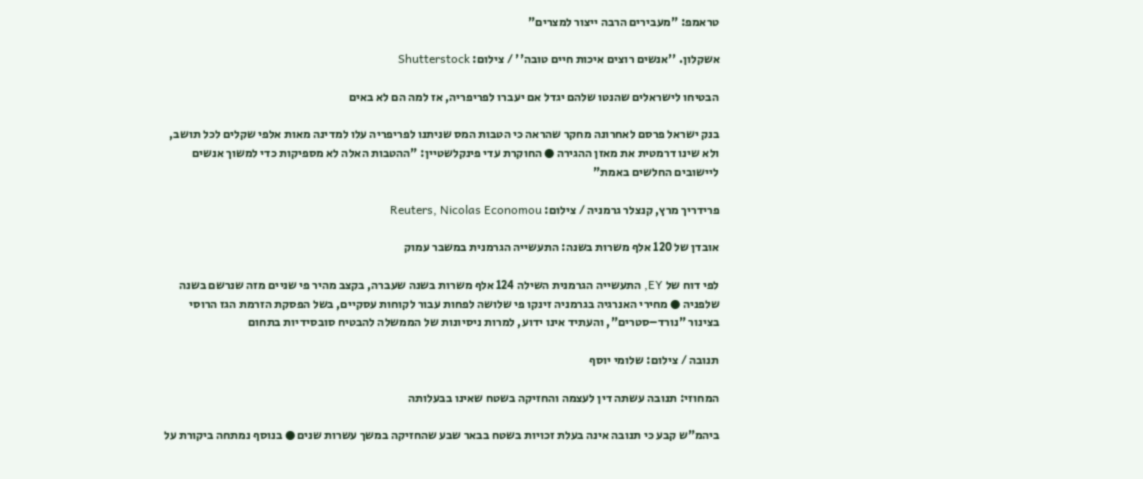טראמפ: "מעבירים הרבה ייצור למצרים"

אשקלון. ''אנשים רוצים איכות חיים טובה'' / צילום: Shutterstock

הבטיחו לישראלים שהנטו שלהם יגדל אם יעברו לפריפריה, אז למה הם לא באים

בנק ישראל פרסם לאחרונה מחקר שהראה כי הטבות המס שניתנו לפריפריה עלו למדינה מאות אלפי שקלים לכל תושב, ולא שינו דרמטית את מאזן ההגירה ● החוקרת עדי פינקלשטיין: "ההטבות האלה לא מספיקות כדי למשוך אנשים ליישובים החלשים באמת"

פרידריך מרץ, קנצלר גרמניה / צילום: Reuters, Nicolas Economou

אובדן של 120 אלף משרות בשנה: התעשייה הגרמנית במשבר עמוק

לפי דוח של EY, התעשייה הגרמנית השילה 124 אלף משרות בשנה שעברה, בקצב מהיר פי שניים מזה שנרשם בשנה שלפניה ● מחירי האנרגיה בגרמניה זינקו פי שלושה לפחות עבור לקוחות עסקיים, בשל הפסקת הזרמת הגז הרוסי בצינור "נורד–סטרים", והעתיד אינו ידוע, למרות ניסיונות של הממשלה להבטיח סובסידיות בתחום

תנובה / צילום: שלומי יוסף

המחוזי: תנובה עשתה דין לעצמה והחזיקה בשטח שאינו בבעלותה

ביהמ"ש קבע כי תנובה אינה בעלת זכויות בשטח בבאר שבע שהחזיקה במשך עשרות שנים ● בנוסף נמתחה ביקורת על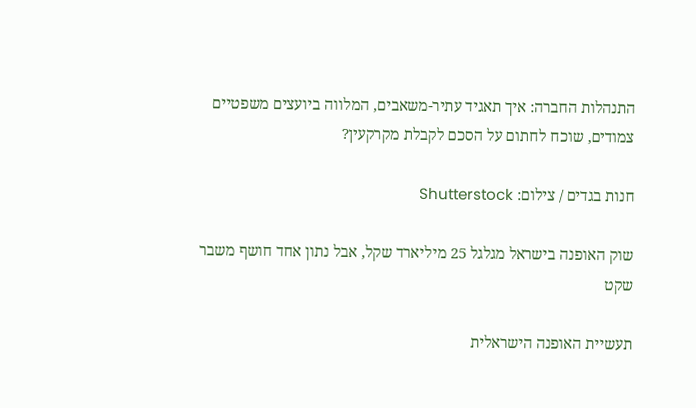התנהלות החברה: איך תאגיד עתיר-משאבים, המלווה ביועצים משפטיים צמודים, שוכח לחתום על הסכם לקבלת מקרקעין?

חנות בגדים / צילום: Shutterstock

שוק האופנה בישראל מגלגל 25 מיליארד שקל, אבל נתון אחד חושף משבר שקט

תעשיית האופנה הישראלית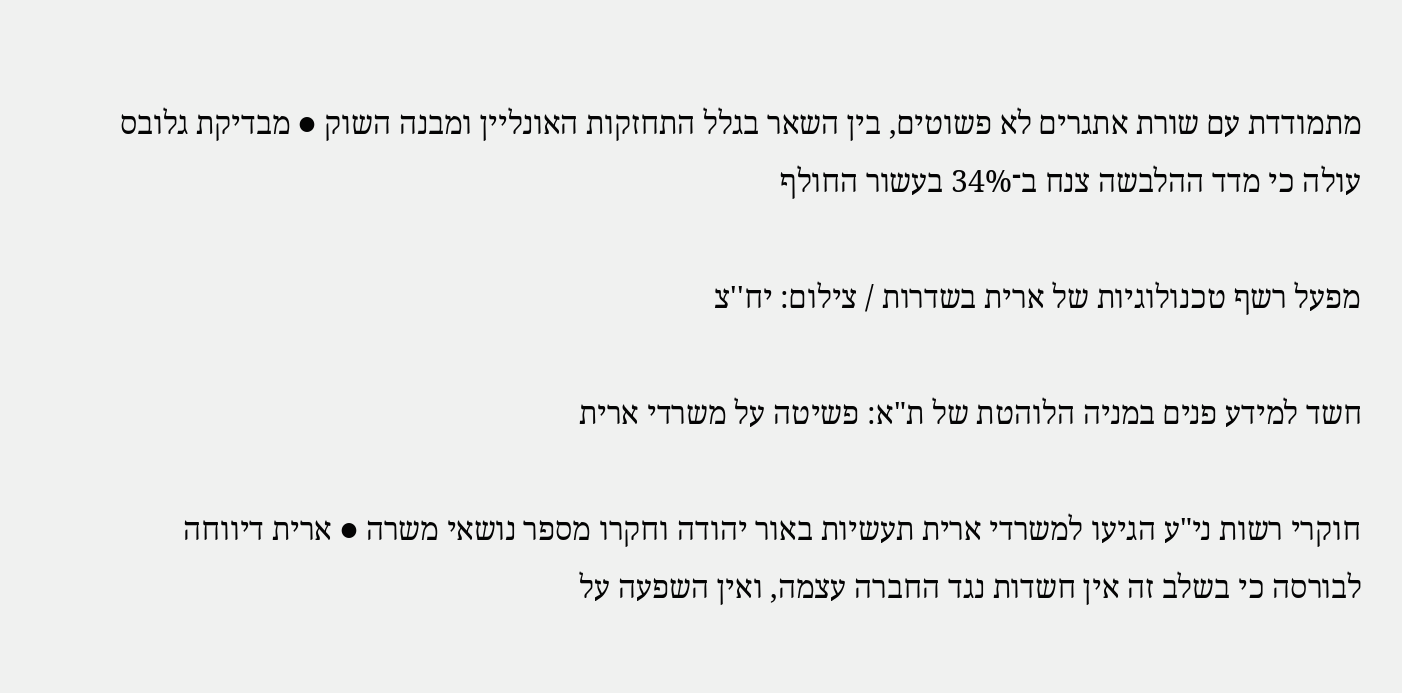מתמודדת עם שורת אתגרים לא פשוטים, בין השאר בגלל התחזקות האונליין ומבנה השוק ● מבדיקת גלובס עולה כי מדד ההלבשה צנח ב־34% בעשור החולף

מפעל רשף טכנולוגיות של ארית בשדרות / צילום: יח''צ

חשד למידע פנים במניה הלוהטת של ת"א: פשיטה על משרדי ארית

חוקרי רשות ני"ע הגיעו למשרדי ארית תעשיות באור יהודה וחקרו מספר נושאי משרה ● ארית דיווחה לבורסה כי בשלב זה אין חשדות נגד החברה עצמה, ואין השפעה על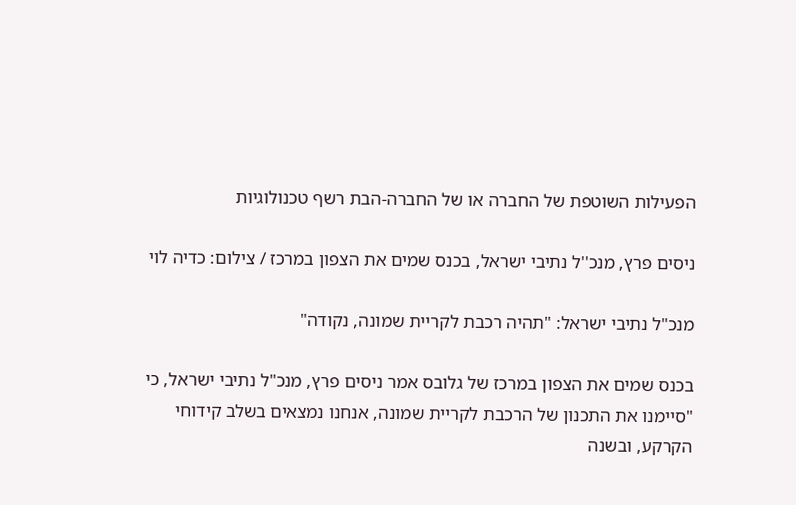הפעילות השוטפת של החברה או של החברה-הבת רשף טכנולוגיות

ניסים פרץ, מנכ''ל נתיבי ישראל, בכנס שמים את הצפון במרכז / צילום: כדיה לוי

מנכ"ל נתיבי ישראל: "תהיה רכבת לקריית שמונה, נקודה"

בכנס שמים את הצפון במרכז של גלובס אמר ניסים פרץ, מנכ"ל נתיבי ישראל, כי "סיימנו את התכנון של הרכבת לקריית שמונה, אנחנו נמצאים בשלב קידוחי הקרקע, ובשנה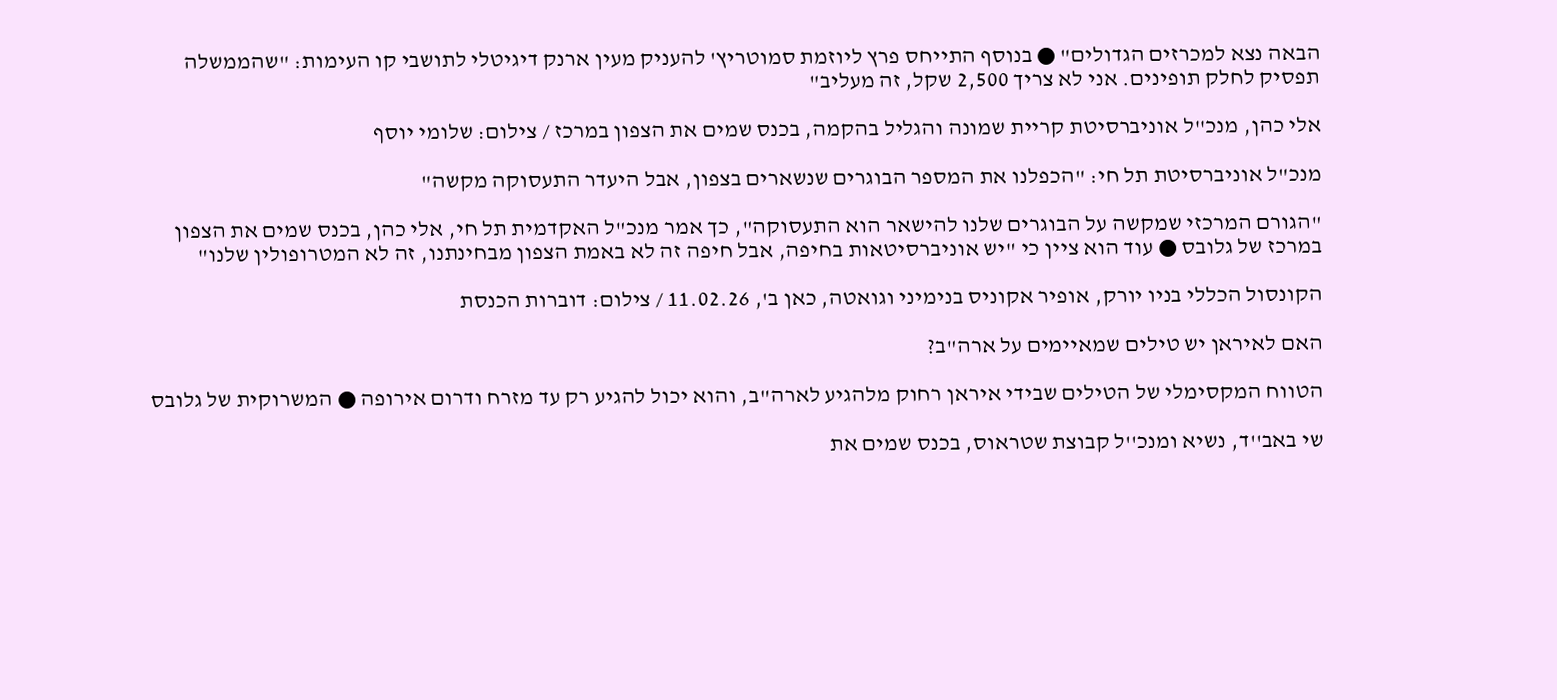הבאה נצא למכרזים הגדולים" ● בנוסף התייחס פרץ ליוזמת סמוטריץ' להעניק מעין ארנק דיגיטלי לתושבי קו העימות: "שהממשלה תפסיק לחלק תופינים. אני לא צריך 2,500 שקל, זה מעליב"

אלי כהן, מנכ''ל אוניברסיטת קריית שמונה והגליל בהקמה, בכנס שמים את הצפון במרכז / צילום: שלומי יוסף

מנכ"ל אוניברסיטת תל חי: "הכפלנו את המספר הבוגרים שנשארים בצפון, אבל היעדר התעסוקה מקשה"

"הגורם המרכזי שמקשה על הבוגרים שלנו להישאר הוא התעסוקה", כך אמר מנכ"ל האקדמית תל חי, אלי כהן, בכנס שמים את הצפון במרכז של גלובס ● עוד הוא ציין כי "יש אוניברסיטאות בחיפה, אבל חיפה זה לא באמת הצפון מבחינתנו, זה לא המטרופולין שלנו"

הקונסול הכללי בניו יורק, אופיר אקוניס בנימיני וגואטה, כאן ב', 11.02.26 / צילום: דוברות הכנסת

האם לאיראן יש טילים שמאיימים על ארה"ב?

הטווח המקסימלי של הטילים שבידי איראן רחוק מלהגיע לארה"ב, והוא יכול להגיע רק עד מזרח ודרום אירופה ● המשרוקית של גלובס

שי באב''ד, נשיא ומנכ''ל קבוצת שטראוס, בכנס שמים את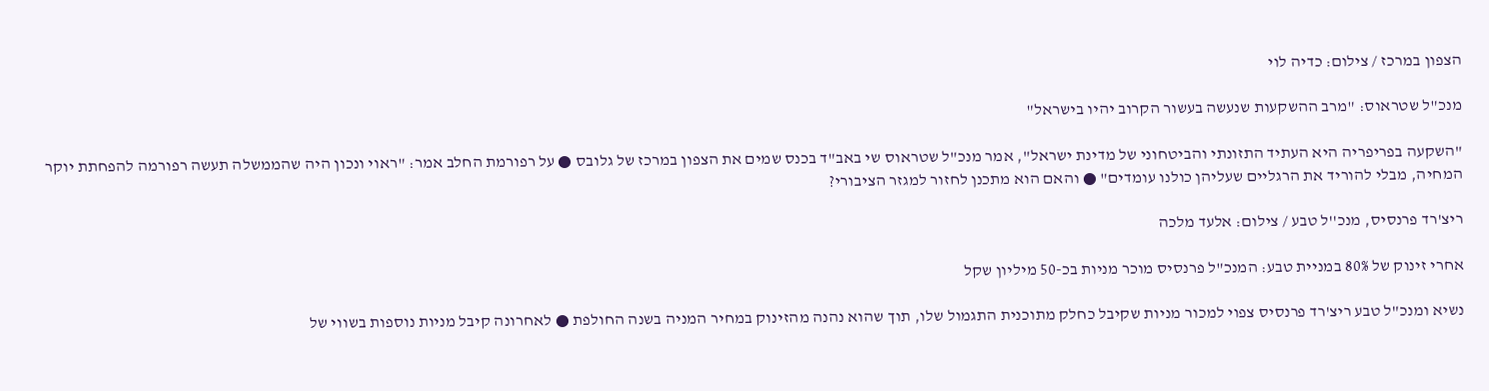הצפון במרכז / צילום: כדיה לוי

מנכ"ל שטראוס: "מרב ההשקעות שנעשה בעשור הקרוב יהיו בישראל"

"השקעה בפריפריה היא העתיד התזונתי והביטחוני של מדינת ישראל", אמר מנכ"ל שטראוס שי באב"ד בכנס שמים את הצפון במרכז של גלובס ● על רפורמת החלב אמר: "ראוי ונכון היה שהממשלה תעשה רפורמה להפחתת יוקר המחיה, מבלי להוריד את הרגליים שעליהן כולנו עומדים" ● והאם הוא מתכנן לחזור למגזר הציבורי?

ריצ'רד פרנסיס, מנכ''ל טבע / צילום: אלעד מלכה

אחרי זינוק של 80% במניית טבע: המנכ"ל פרנסיס מוכר מניות בכ-50 מיליון שקל

נשיא ומנכ"ל טבע ריצ'רד פרנסיס צפוי למכור מניות שקיבל כחלק מתוכנית התגמול שלו, תוך שהוא נהנה מהזינוק במחיר המניה בשנה החולפת ● לאחרונה קיבל מניות נוספות בשווי של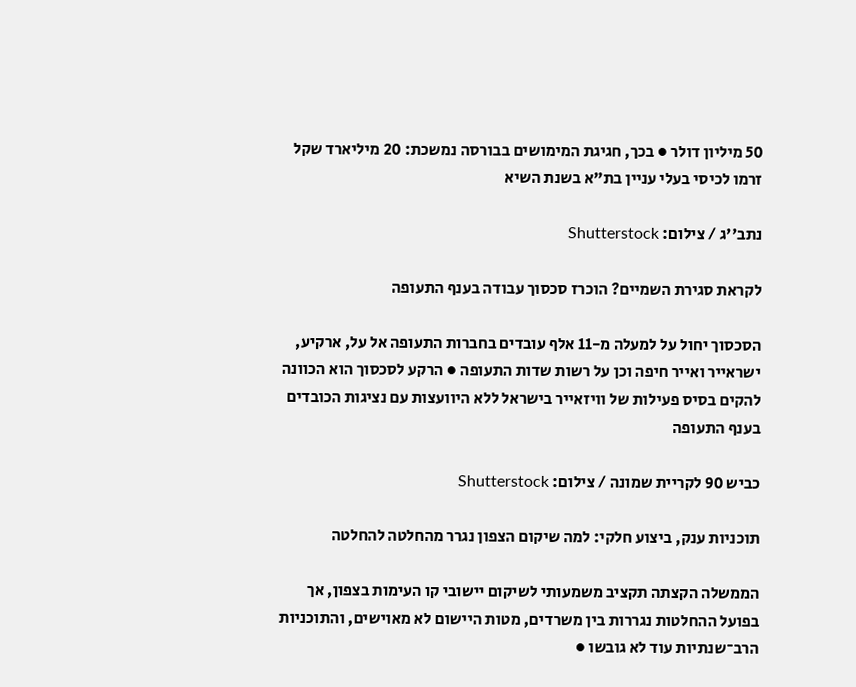50 מיליון דולר ● בכך, חגיגת המימושים בבורסה נמשכת: 20 מיליארד שקל זרמו לכיסי בעלי עניין בת"א בשנת השיא

נתב''ג / צילום: Shutterstock

לקראת סגירת השמיים? הוכרז סכסוך עבודה בענף התעופה

הסכסוך יחול על למעלה מ-11 אלף עובדים בחברות התעופה אל על, ארקיע, ישראייר ואייר חיפה וכן על רשות שדות התעופה ● הרקע לסכסוך הוא הכוונה להקים בסיס פעילות של וויזאייר בישראל ללא היוועצות עם נציגות הכובדים בענף התעופה

כביש 90 לקריית שמונה / צילום: Shutterstock

תוכניות ענק, ביצוע חלקי: למה שיקום הצפון נגרר מהחלטה להחלטה

הממשלה הקצתה תקציב משמעותי לשיקום יישובי קו העימות בצפון, אך בפועל ההחלטות נגררות בין משרדים, מטות היישום לא מאוישים, והתוכניות הרב־שנתיות עוד לא גובשו ●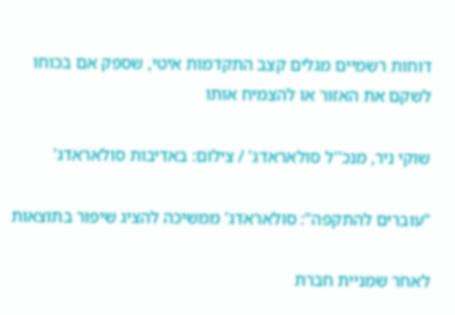דוחות רשמיים מגלים קצב התקדמות איטי, שספק אם בכוחו לשקם את האזור או להצמיח אותו

שוקי ניר, מנכ''ל סולאראדג' / צילום: באדיבות סולאראדג'

"עוברים להתקפה": סולאראדג' ממשיכה להציג שיפור בתוצאות

לאחר שמניית חברת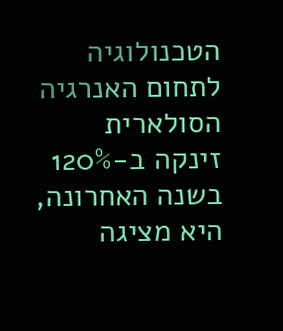הטכנולוגיה לתחום האנרגיה הסולארית זינקה ב-120% בשנה האחרונה, היא מציגה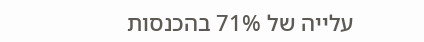עלייה של 71% בהכנסות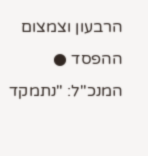הרבעון וצמצום ההפסד ● המנכ"ל: "נתמקד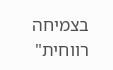בצמיחה רווחית"